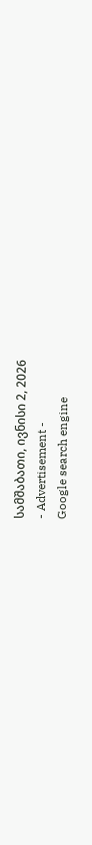სამშაბათი, ივნისი 2, 2026
- Advertisement -
Google search engine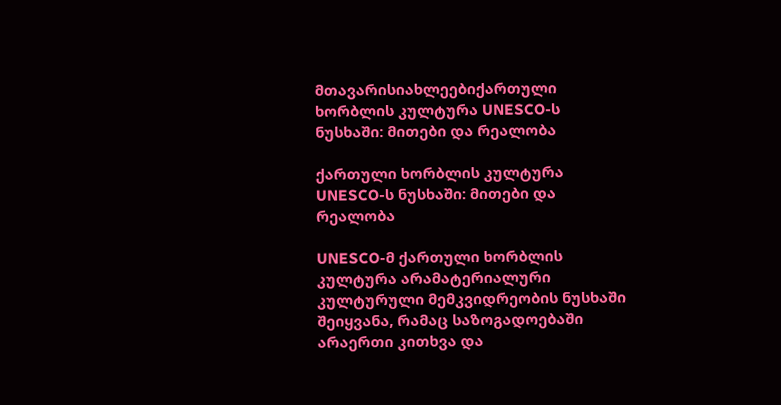მთავარისიახლეებიქართული ხორბლის კულტურა UNESCO-ს ნუსხაში: მითები და რეალობა

ქართული ხორბლის კულტურა UNESCO-ს ნუსხაში: მითები და რეალობა

UNESCO-მ ქართული ხორბლის კულტურა არამატერიალური კულტურული მემკვიდრეობის ნუსხაში შეიყვანა, რამაც საზოგადოებაში არაერთი კითხვა და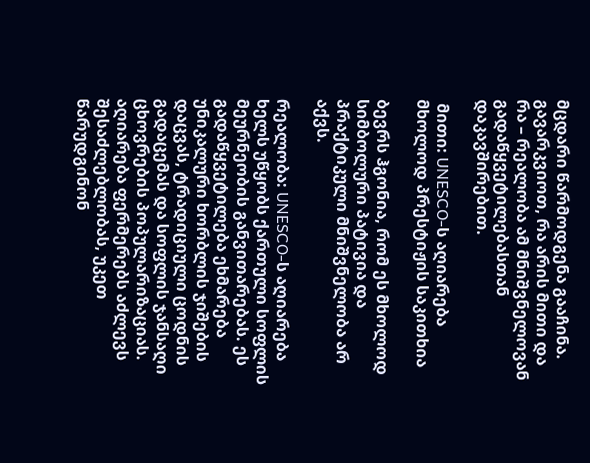მცდარი წარმოდგენა გააჩინა. გავარკვიოთ, რა არის მითი და რა – რეალობა ამ მნიშვნელოვან გადაწყვეტილებასთან დაკავშირებით.

 მითი: UNESCO-ს აღიარება მხოლოდ პრესტიჟის საკითხია

ბევრს ჰგონია, რომ ეს მხოლოდ სიმბოლური პატივია და პრაქტიკული მნიშვნელობა არ აქვს.

რეალობა: UNESCO-ს აღიარება ხელს უწყობს ქართული სოფლის მეურნეობის განვითარებას. ეს გადაწყვეტილება ეხმარება უნიკალური ხორბლის ჯიშების დაცვას, ტრადიციული ცოდნის გადაცემას და სოფლის ჯანსაღი ცხოვრების პოპულარიზაციას. აღიარება ფერმერებს აძლევს შესაძლებლობას, უკეთ წარუდგინონ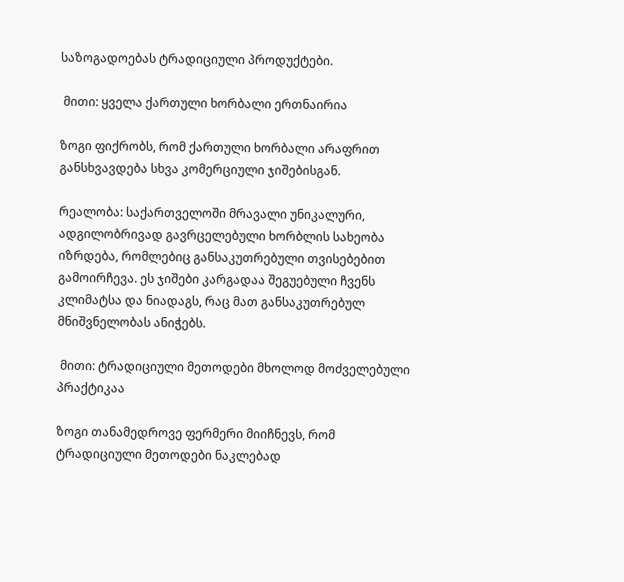საზოგადოებას ტრადიციული პროდუქტები.

 მითი: ყველა ქართული ხორბალი ერთნაირია

ზოგი ფიქრობს, რომ ქართული ხორბალი არაფრით განსხვავდება სხვა კომერციული ჯიშებისგან.

რეალობა: საქართველოში მრავალი უნიკალური, ადგილობრივად გავრცელებული ხორბლის სახეობა იზრდება, რომლებიც განსაკუთრებული თვისებებით გამოირჩევა. ეს ჯიშები კარგადაა შეგუებული ჩვენს კლიმატსა და ნიადაგს, რაც მათ განსაკუთრებულ მნიშვნელობას ანიჭებს.

 მითი: ტრადიციული მეთოდები მხოლოდ მოძველებული პრაქტიკაა

ზოგი თანამედროვე ფერმერი მიიჩნევს, რომ ტრადიციული მეთოდები ნაკლებად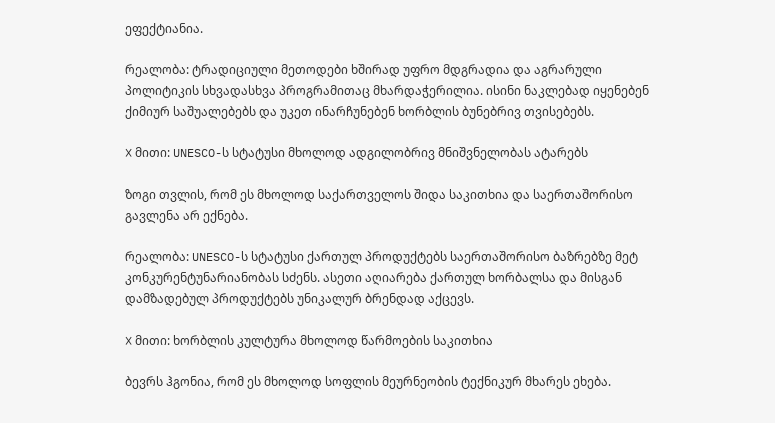ეფექტიანია.

რეალობა: ტრადიციული მეთოდები ხშირად უფრო მდგრადია და აგრარული პოლიტიკის სხვადასხვა პროგრამითაც მხარდაჭერილია. ისინი ნაკლებად იყენებენ ქიმიურ საშუალებებს და უკეთ ინარჩუნებენ ხორბლის ბუნებრივ თვისებებს.

❌ მითი: UNESCO-ს სტატუსი მხოლოდ ადგილობრივ მნიშვნელობას ატარებს

ზოგი თვლის, რომ ეს მხოლოდ საქართველოს შიდა საკითხია და საერთაშორისო გავლენა არ ექნება.

რეალობა: UNESCO-ს სტატუსი ქართულ პროდუქტებს საერთაშორისო ბაზრებზე მეტ კონკურენტუნარიანობას სძენს. ასეთი აღიარება ქართულ ხორბალსა და მისგან დამზადებულ პროდუქტებს უნიკალურ ბრენდად აქცევს.

❌ მითი: ხორბლის კულტურა მხოლოდ წარმოების საკითხია

ბევრს ჰგონია, რომ ეს მხოლოდ სოფლის მეურნეობის ტექნიკურ მხარეს ეხება.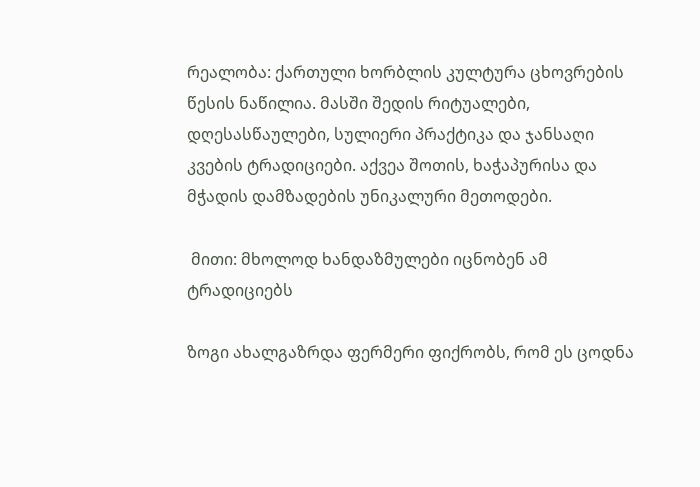რეალობა: ქართული ხორბლის კულტურა ცხოვრების წესის ნაწილია. მასში შედის რიტუალები, დღესასწაულები, სულიერი პრაქტიკა და ჯანსაღი კვების ტრადიციები. აქვეა შოთის, ხაჭაპურისა და მჭადის დამზადების უნიკალური მეთოდები.

 მითი: მხოლოდ ხანდაზმულები იცნობენ ამ ტრადიციებს

ზოგი ახალგაზრდა ფერმერი ფიქრობს, რომ ეს ცოდნა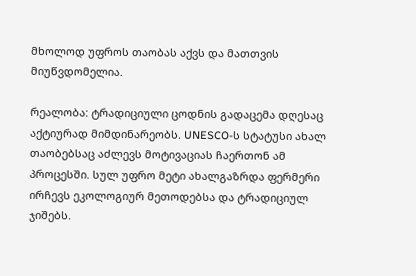მხოლოდ უფროს თაობას აქვს და მათთვის მიუწვდომელია.

რეალობა: ტრადიციული ცოდნის გადაცემა დღესაც აქტიურად მიმდინარეობს. UNESCO-ს სტატუსი ახალ თაობებსაც აძლევს მოტივაციას ჩაერთონ ამ პროცესში. სულ უფრო მეტი ახალგაზრდა ფერმერი ირჩევს ეკოლოგიურ მეთოდებსა და ტრადიციულ ჯიშებს.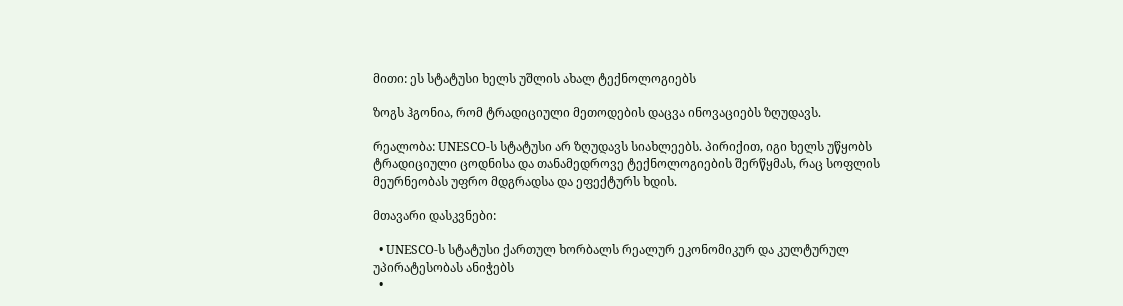მითი: ეს სტატუსი ხელს უშლის ახალ ტექნოლოგიებს

ზოგს ჰგონია, რომ ტრადიციული მეთოდების დაცვა ინოვაციებს ზღუდავს.

რეალობა: UNESCO-ს სტატუსი არ ზღუდავს სიახლეებს. პირიქით, იგი ხელს უწყობს ტრადიციული ცოდნისა და თანამედროვე ტექნოლოგიების შერწყმას, რაც სოფლის მეურნეობას უფრო მდგრადსა და ეფექტურს ხდის.

მთავარი დასკვნები:

  • UNESCO-ს სტატუსი ქართულ ხორბალს რეალურ ეკონომიკურ და კულტურულ უპირატესობას ანიჭებს
  •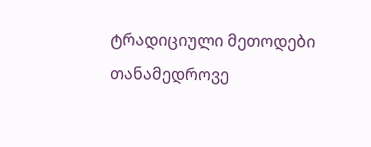ტრადიციული მეთოდები თანამედროვე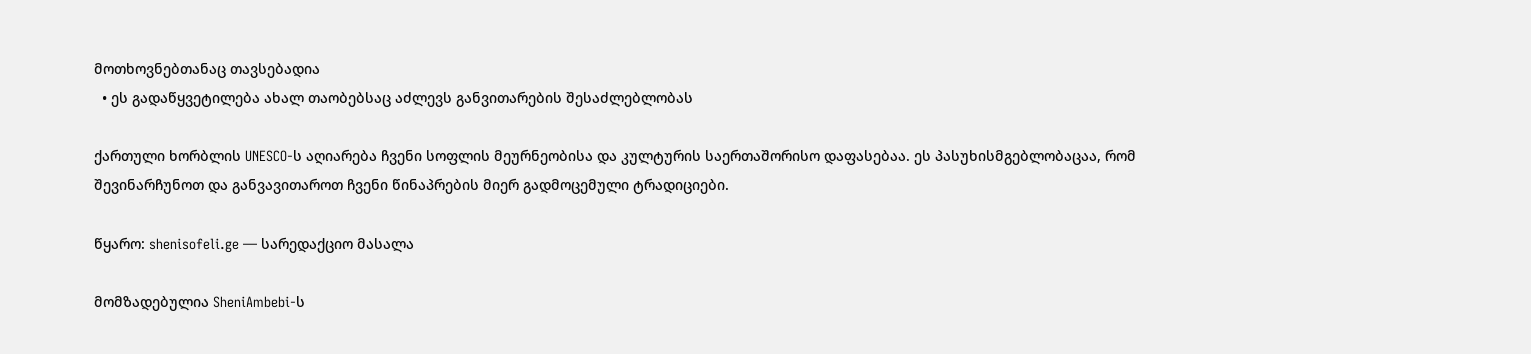მოთხოვნებთანაც თავსებადია
  • ეს გადაწყვეტილება ახალ თაობებსაც აძლევს განვითარების შესაძლებლობას

ქართული ხორბლის UNESCO-ს აღიარება ჩვენი სოფლის მეურნეობისა და კულტურის საერთაშორისო დაფასებაა. ეს პასუხისმგებლობაცაა, რომ შევინარჩუნოთ და განვავითაროთ ჩვენი წინაპრების მიერ გადმოცემული ტრადიციები.

წყარო: shenisofeli.ge — სარედაქციო მასალა

მომზადებულია SheniAmbebi-ს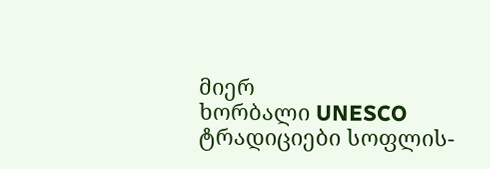მიერ
ხორბალი UNESCO ტრადიციები სოფლის-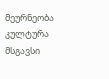მეურნეობა კულტურა
მსგავსი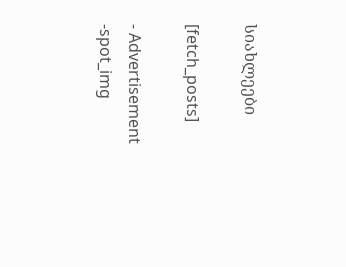სიახლეები

[fetch_posts]

- Advertisement -spot_img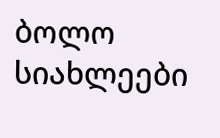ბოლო სიახლეები